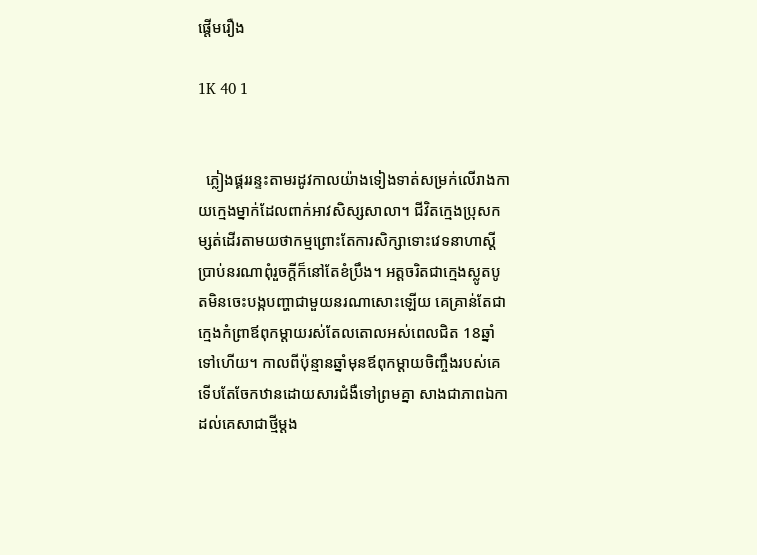ផ្តើមរឿង

1K 40 1


  ភ្លៀងផ្គររន្ទះតាមរដូវកាលយ៉ាងទៀងទាត់សម្រក់លើរាងកាយក្មេងម្នាក់ដែលពាក់អាវសិស្សសាលា។ ជីវិតក្មេងប្រុសកម្សត់ដើរតាមយថាកម្មព្រោះតែការសិក្សាទោះវេទនាហាស្តីប្រាប់នរណាពុំរួចក្តីក៏នៅតែខំប្រឹង។ អត្តចរិតជាក្មេងស្លូតបូតមិនចេះបង្កបញ្ហាជាមួយនរណាសោះឡើយ គេគ្រាន់តែជាក្មេងកំព្រាឪពុកម្តាយរស់តែលតោលអស់ពេលជិត 18ឆ្នាំទៅហើយ។ កាលពីប៉ុន្មានឆ្នាំមុនឪពុកម្តាយចិញ្ចឹងរបស់គេទើបតែចែកឋានដោយសារជំងឺទៅព្រមគ្នា សាងជាភាពឯកាដល់គេសាជាថ្មីម្តង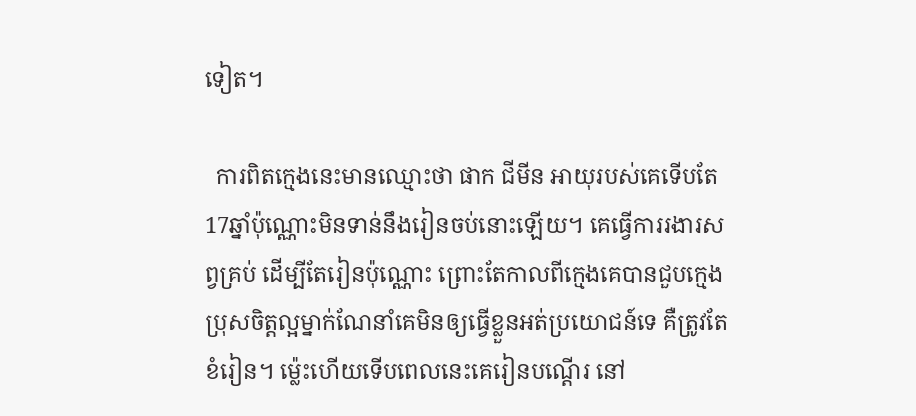ទៀត។

  ការពិតក្មេងនេះមានឈ្មោះថា ផាក ជីមីន អាយុរបស់គេទើបតែ17ឆ្នាំប៉ុណ្ណោះមិនទាន់នឹងរៀនចប់នោះឡើយ។ គេធ្វើការរងារសព្វគ្រប់ ដើម្បីតែរៀនប៉ុណ្ណោះ ព្រោះតែកាលពីក្មេងគេបានជួបក្មេងប្រុសចិត្តល្អម្នាក់ណែនាំគេមិនឲ្យធ្វើខ្លួនអត់ប្រយោជន៍ទេ គឺត្រូវតែខំរៀន។ ម៉្លេះហើយទើបពេលនេះគេរៀនបណ្តើរ នៅ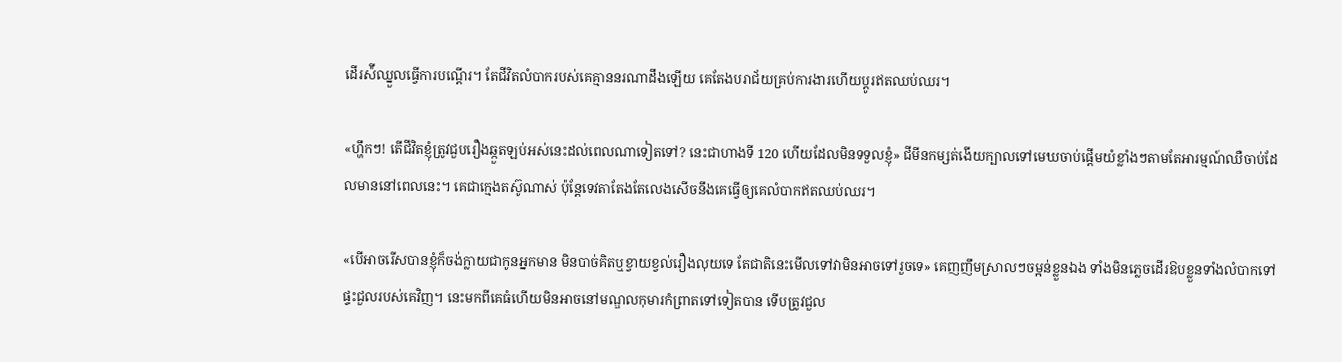ដើរស៉ីឈ្នួលធ្វើការបណ្តើរ។ តែជីវិតលំបាករបស់គេគ្មាននរណាដឹងឡើយ គេតែងបរាជ័យគ្រប់ការងារហើយប្តូរឥតឈប់ឈរ។

«ហ្ហឹកៗ! តើជីវិតខ្ញុំត្រូវជួបរឿងឆ្កួតឡប់អស់នេះដល់ពេលណាទៀតទៅ? នេះជាហាងទី 120 ហើយដែលមិនទទួលខ្ញុំ» ជីមីនកម្សត់ងើយក្បាលទៅមេឃចាប់ផ្តើមយំខ្លាំងៗតាមតែអារម្មណ៍ឈឺចាប់ដែលមាននៅពេលនេះ។ គេជាក្មេងតស៊ូណាស់ ប៉ុន្តែទេវតាតែងតែលេងសើចនឹងគេធ្វើឲ្យគេលំបាកឥតឈប់ឈរ។

«បើអាចរើសបានខ្ញុំក៏ចង់ក្លាយជាកូនអ្នកមាន មិនបាច់គិតឬខ្វាយខ្វល់រឿងលុយទេ តែជាតិនេះមើលទៅវាមិនអាចទៅរួចទេ» គេញញឹមស្រាលៗចម្អន់ខ្លួនឯង ទាំងមិនភ្លេចដើរឱបខ្លួនទាំងលំបាកទៅផ្ទះជួលរបស់គេវិញ។ នេះមកពីគេធំហើយមិនអាចនៅមណ្ឌលកុមារកំព្រាតទៅទៀតបាន ទើបត្រូវជួល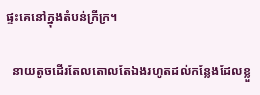ផ្ទះគេនៅក្នុងតំបន់ក្រីក្រ។

  នាយតូចដើរតែលតោលតែឯងរហូតដល់កន្លែងដែលខ្លួ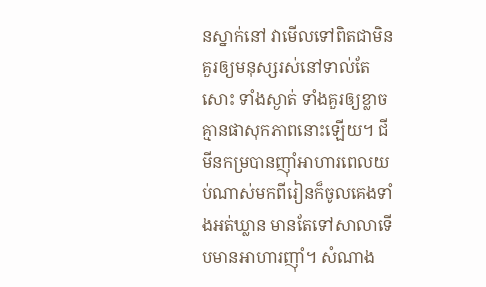នស្នាក់នៅ វាមើលទៅពិតជាមិនគួរឲ្យមនុស្សរស់នៅទាល់តែសោះ ទាំងស្ងាត់ ទាំងគួរឲ្យខ្លាច គ្មានផាសុកភាពនោះឡើយ។ ជីមីនកម្របានញ៉ាំអាហារពេលយប់ណាស់មកពីរៀនក៏ចូលគេងទាំងអត់ឃ្លាន មានតែទៅសាលាទើបមានអាហារញ៉ាំ។ សំណាង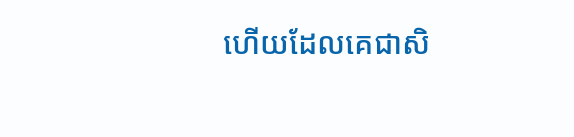ហើយដែលគេជាសិ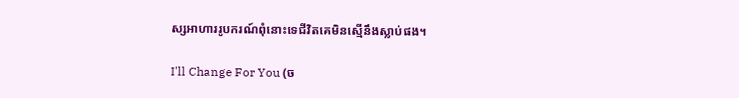ស្សអាហាររូបករណ៍ពុំនោះទេជីវិតគេមិនស្មើនឹងស្លាប់ផង។

I'll Change For You (ច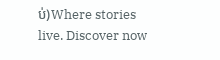ប់)Where stories live. Discover now